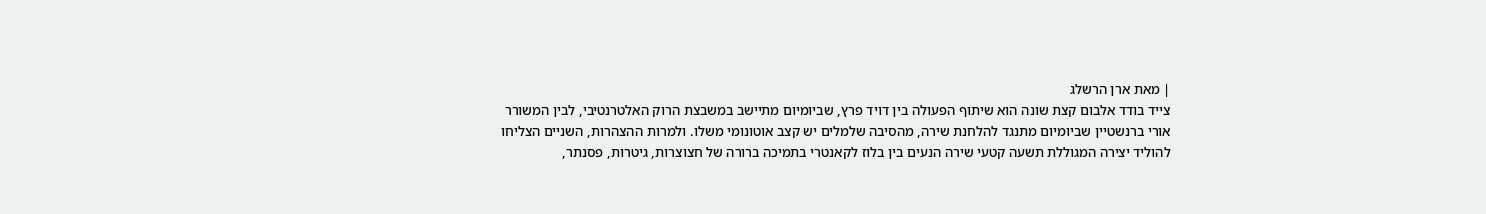| מאת ארן הרשלג
צייד בודד אלבום קצת שונה הוא שיתוף הפעולה בין דויד פרץ, שביומיום מתיישב במשבצת הרוק האלטרנטיבי, לבין המשורר אורי ברנשטיין שביומיום מתנגד להלחנת שירה, מהסיבה שלמלים יש קצב אוטונומי משלו. ולמרות ההצהרות, השניים הצליחו להוליד יצירה המגוללת תשעה קטעי שירה הנעים בין בלוז לקאנטרי בתמיכה ברורה של חצוצרות, גיטרות, פסנתר,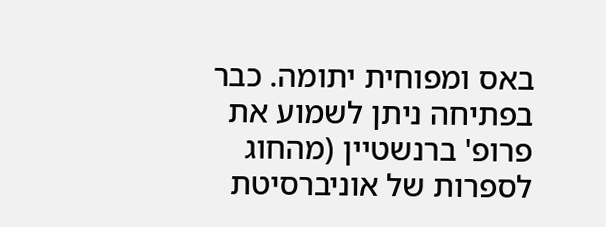באס ומפוחית יתומה. כבר בפתיחה ניתן לשמוע את פרופ' ברנשטיין (מהחוג לספרות של אוניברסיטת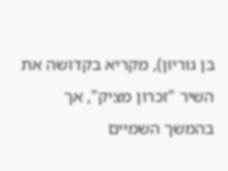בן גוריון), מקריא בקדושה את השיר "זכרון מציק", אך בהמשך השמיים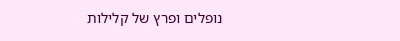נופלים ופרץ של קלילות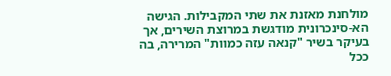מולחנת מאזנת את שתי המקבילות. הגישה הא-סינכרונית מודגשת במרוצת השירים, אך בעיקר בשיר "קנאה עזה כמוות" המרירה, בה ככל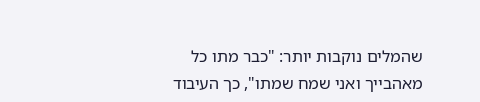שהמלים נוקבות יותר: "כבר מתו כל מאהבייך ואני שמח שמתו", כך העיבוד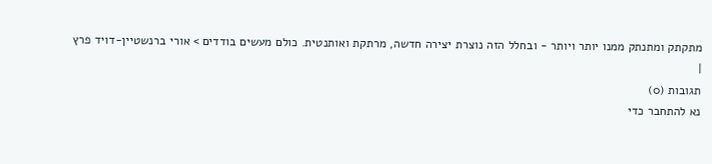מתקתק ומתנתק ממנו יותר ויותר - ובחלל הזה נוצרת יצירה חדשה, מרתקת ואותנטית. כולם מעשים בודדים > אורי ברנשטיין-דויד פרץ
|
תגובות (0)
נא להתחבר כדי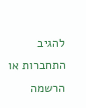להגיב
התחברות או הרשמה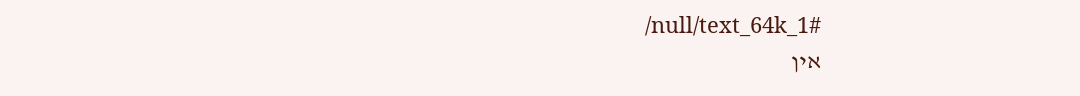/null/text_64k_1#
אין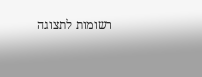רשומות לתצוגה